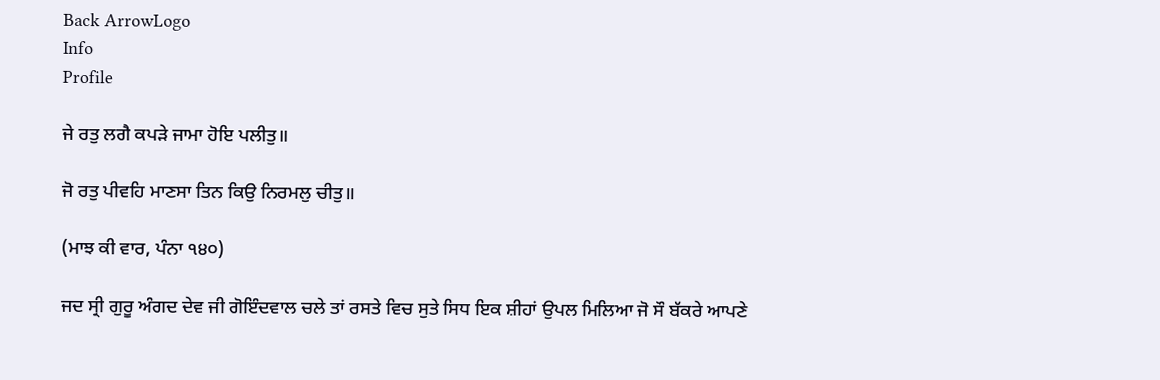Back ArrowLogo
Info
Profile

ਜੇ ਰਤੁ ਲਗੈ ਕਪੜੇ ਜਾਮਾ ਹੋਇ ਪਲੀਤੁ॥

ਜੋ ਰਤੁ ਪੀਵਹਿ ਮਾਣਸਾ ਤਿਨ ਕਿਉ ਨਿਰਮਲੁ ਚੀਤੁ॥

(ਮਾਝ ਕੀ ਵਾਰ, ਪੰਨਾ ੧੪੦)

ਜਦ ਸ੍ਰੀ ਗੁਰੂ ਅੰਗਦ ਦੇਵ ਜੀ ਗੋਇੰਦਵਾਲ ਚਲੇ ਤਾਂ ਰਸਤੇ ਵਿਚ ਸੁਤੇ ਸਿਧ ਇਕ ਸ਼ੀਹਾਂ ਉਪਲ ਮਿਲਿਆ ਜੋ ਸੌ ਬੱਕਰੇ ਆਪਣੇ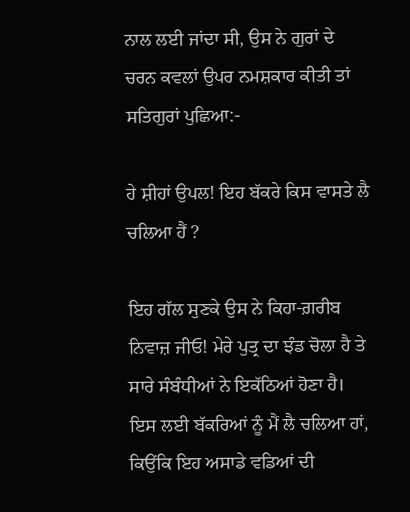ਨਾਲ ਲਈ ਜਾਂਦਾ ਸੀ, ਉਸ ਨੇ ਗੁਰਾਂ ਦੇ ਚਰਨ ਕਵਲਾਂ ਉਪਰ ਨਮਸ਼ਕਾਰ ਕੀਤੀ ਤਾਂ ਸਤਿਗੁਰਾਂ ਪੁਛਿਆ:-

ਹੇ ਸ਼ੀਹਾਂ ਉਪਲ! ਇਹ ਬੱਕਰੇ ਕਿਸ ਵਾਸਤੇ ਲੈ ਚਲਿਆ ਹੈਂ ?

ਇਹ ਗੱਲ ਸੁਣਕੇ ਉਸ ਨੇ ਕਿਹਾ-ਗ਼ਰੀਬ ਨਿਵਾਜ਼ ਜੀਓ! ਮੇਰੇ ਪੁਤ੍ਰ ਦਾ ਝੰਡ ਚੋਲਾ ਹੈ ਤੇ ਸਾਰੇ ਸੰਬੰਧੀਆਂ ਨੇ ਇਕੱਠਿਆਂ ਹੋਣਾ ਹੈ। ਇਸ ਲਈ ਬੱਕਰਿਆਂ ਨੂੰ ਮੈਂ ਲੈ ਚਲਿਆ ਹਾਂ, ਕਿਉਂਕਿ ਇਹ ਅਸਾਡੇ ਵਡਿਆਂ ਦੀ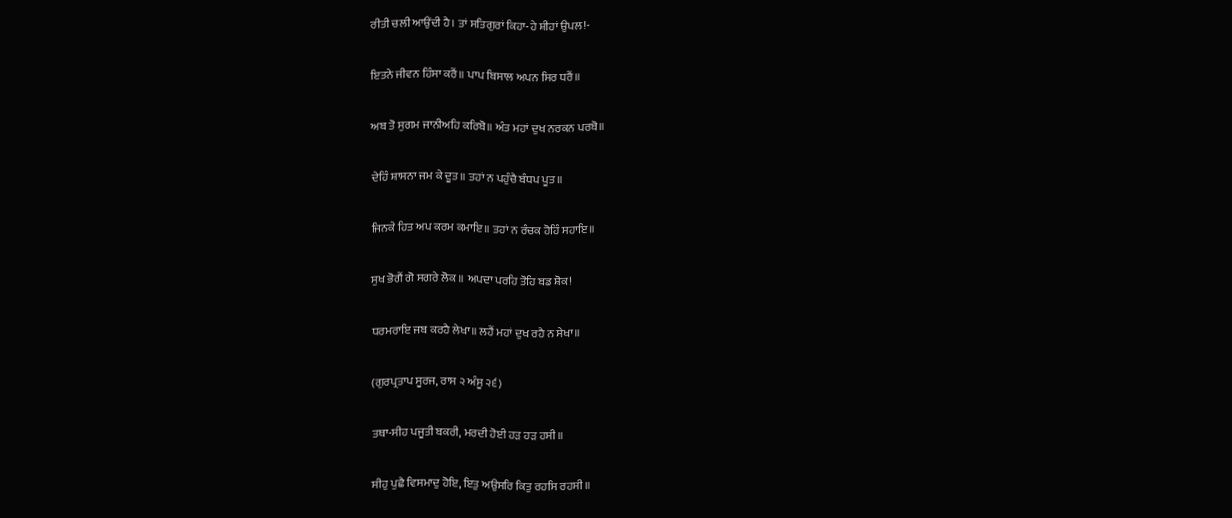ਰੀਤੀ ਚਲੀ ਆਉਂਦੀ ਹੈ। ਤਾਂ ਸਤਿਗੁਰਾਂ ਕਿਹਾ-ਹੇ ਸ਼ੀਹਾਂ ਉਪਲ!-

ਇਤਨੇ ਜੀਵਨ ਹਿੰਸਾ ਕਰੈਂ॥ ਪਾਪ ਬਿਸਾਲ ਅਪਨ ਸਿਰ ਧਰੈਂ॥

ਅਬ ਤੋ ਸੁਗਮ ਜਾਨੀਅਹਿ ਕਰਿਬੋ॥ ਅੰਤ ਮਹਾਂ ਦੁਖ ਨਰਕਨ ਪਰਬੋ॥

ਦੇਹਿੰ ਸ਼ਾਸਨਾ ਜਮ ਕੇ ਦੂਤ॥ ਤਹਾਂ ਨ ਪਹੁੰਚੈ ਬੰਧਪ ਪੂਤ॥

ਜਿਨਕੇ ਹਿਤ ਅਪ ਕਰਮ ਕਮਾਇ॥ ਤਹਾਂ ਨ ਰੰਚਕ ਹੋਹਿੰ ਸਹਾਇ॥

ਸੁਖ ਭੋਗੈਂ ਗੋ ਸਗਰੇ ਲੋਕ ॥ ਅਪਦਾ ਪਰਹਿ ਤੋਹਿ ਬਡ ਸ਼ੋਕ!

ਧਰਮਰਾਇ ਜਬ ਕਰਹੈ ਲੇਖਾ॥ ਲਹੈਂ ਮਹਾਂ ਦੁਖ ਰਹੈ ਨ ਸੇਖਾ॥

(ਗੁਰਪ੍ਰਤਾਪ ਸੂਰਜ, ਰਾਸ ੨ ਅੰਸੂ ੨੬)

ਤਥਾ-ਸੀਹ ਪਜੂਤੀ ਬਕਰੀ, ਮਰਦੀ ਹੋਈ ਹੜ ਹੜ ਹਸੀ॥

ਸੀਹੁ ਪੁਛੈ ਵਿਸਮਾਦੁ ਹੋਇ, ਇਤੁ ਅਉਸਰਿ ਕਿਤੁ ਰਹਸਿ ਰਹਸੀ॥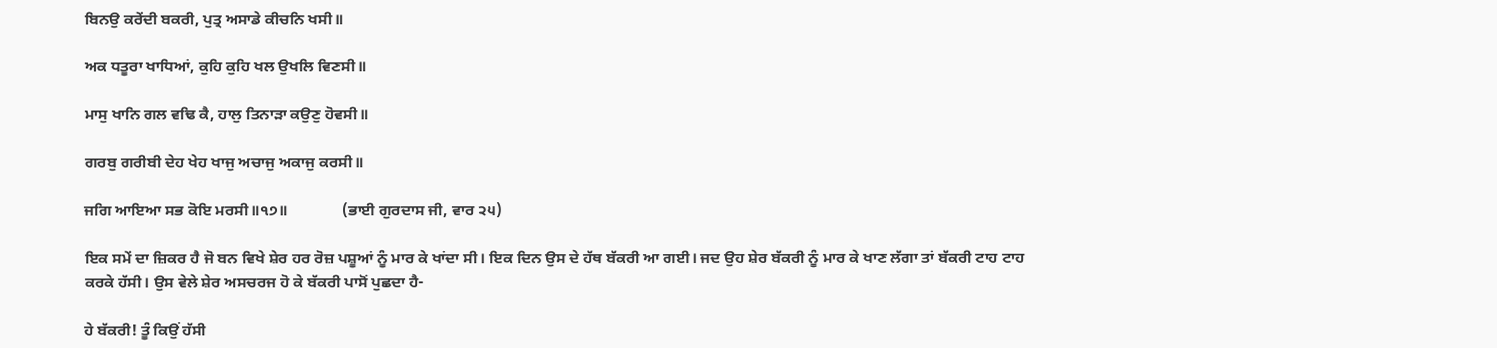ਬਿਨਉ ਕਰੇਂਦੀ ਬਕਰੀ, ਪੁਤ੍ਰ ਅਸਾਡੇ ਕੀਚਨਿ ਖਸੀ॥

ਅਕ ਧਤੂਰਾ ਖਾਧਿਆਂ, ਕੁਹਿ ਕੁਹਿ ਖਲ ਉਖਲਿ ਵਿਣਸੀ॥

ਮਾਸੁ ਖਾਨਿ ਗਲ ਵਢਿ ਕੈ, ਹਾਲੁ ਤਿਨਾੜਾ ਕਉਣੁ ਹੋਵਸੀ॥

ਗਰਬੁ ਗਰੀਬੀ ਦੇਹ ਖੇਹ ਖਾਜੁ ਅਚਾਜੁ ਅਕਾਜੁ ਕਰਸੀ॥

ਜਗਿ ਆਇਆ ਸਭ ਕੋਇ ਮਰਸੀ॥੧੭॥              (ਭਾਈ ਗੁਰਦਾਸ ਜੀ, ਵਾਰ ੨੫)

ਇਕ ਸਮੇਂ ਦਾ ਜ਼ਿਕਰ ਹੈ ਜੋ ਬਨ ਵਿਖੇ ਸ਼ੇਰ ਹਰ ਰੋਜ਼ ਪਸ਼ੂਆਂ ਨੂੰ ਮਾਰ ਕੇ ਖਾਂਦਾ ਸੀ। ਇਕ ਦਿਨ ਉਸ ਦੇ ਹੱਥ ਬੱਕਰੀ ਆ ਗਈ। ਜਦ ਉਹ ਸ਼ੇਰ ਬੱਕਰੀ ਨੂੰ ਮਾਰ ਕੇ ਖਾਣ ਲੱਗਾ ਤਾਂ ਬੱਕਰੀ ਟਾਹ ਟਾਹ ਕਰਕੇ ਹੱਸੀ। ਉਸ ਵੇਲੇ ਸ਼ੇਰ ਅਸਚਰਜ ਹੋ ਕੇ ਬੱਕਰੀ ਪਾਸੋਂ ਪੁਛਦਾ ਹੈ-

ਹੇ ਬੱਕਰੀ! ਤੂੰ ਕਿਉਂ ਹੱਸੀ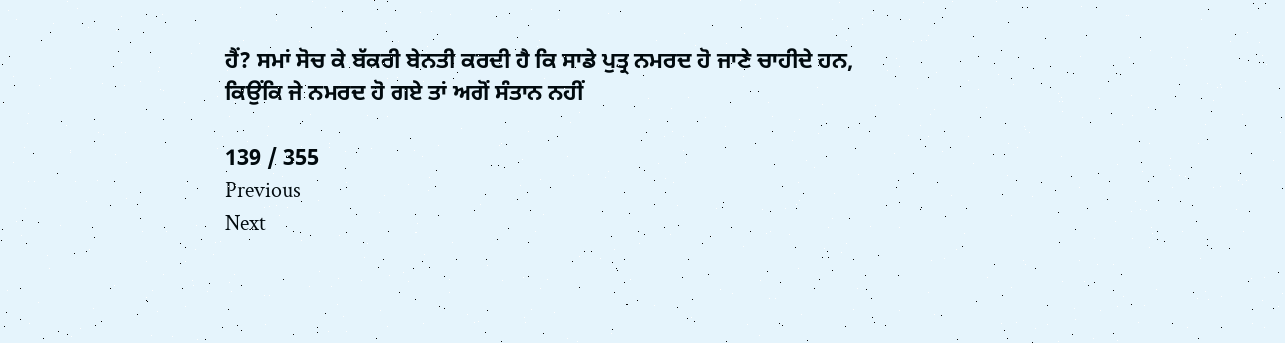ਹੈਂ? ਸਮਾਂ ਸੋਚ ਕੇ ਬੱਕਰੀ ਬੇਨਤੀ ਕਰਦੀ ਹੈ ਕਿ ਸਾਡੇ ਪੁਤ੍ਰ ਨਮਰਦ ਹੋ ਜਾਣੇ ਚਾਹੀਦੇ ਹਨ, ਕਿਉਂਕਿ ਜੇ ਨਮਰਦ ਹੋ ਗਏ ਤਾਂ ਅਗੋਂ ਸੰਤਾਨ ਨਹੀਂ

139 / 355
Previous
Next